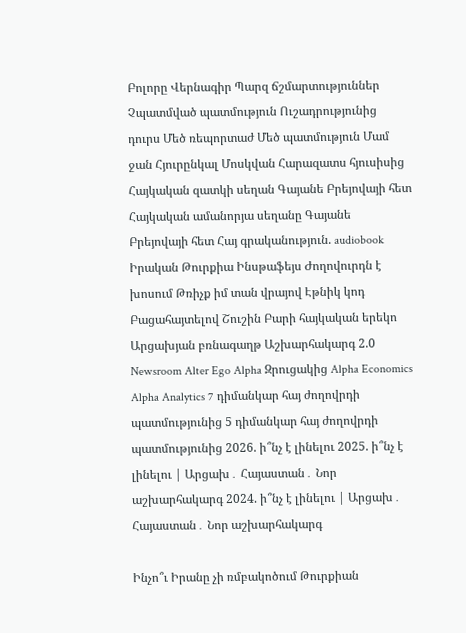Բոլորը Վերնագիր Պարզ ճշմարտություններ Չպատմված պատմություն Ուշադրությունից դուրս Մեծ ռեպորտաժ Մեծ պատմություն Մամ ջան Հյուրընկալ Մոսկվան Հարազատս հյուսիսից Հայկական զատկի սեղան Գայանե Բրեյովայի հետ Հայկական ամանորյա սեղանը Գայանե Բրեյովայի հետ Հայ գրականություն. audiobook Իրական Թուրքիա Ինսթաֆեյս Ժողովուրդն է խոսում Թռիչք իմ տան վրայով Էթնիկ կոդ Բացահայտելով Շուշին Բարի հայկական երեկո Արցախյան բռնագաղթ Աշխարհակարգ 2.0 Newsroom Alter Ego Alpha Զրուցակից Alpha Economics Alpha Analytics 7 դիմանկար հայ ժողովրդի պատմությունից 5 դիմանկար հայ ժողովրդի պատմությունից 2026. ի՞նչ է լինելու 2025. ի՞նչ է լինելու | Արցախ․ Հայաստան․ Նոր աշխարհակարգ 2024. ի՞նչ է լինելու | Արցախ․ Հայաստան․ Նոր աշխարհակարգ

Ինչո՞ւ Իրանը չի ռմբակոծում Թուրքիան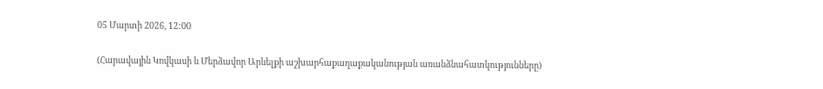05 Մարտի 2026, 12:00

(Հարավային Կովկասի և Մերձավոր Արևելքի աշխարհաքաղաքականության առանձնահատկությունները)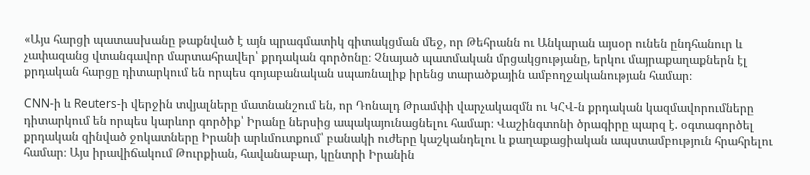«Այս հարցի պատասխանը թաքնված է այն պրագմատիկ գիտակցման մեջ, որ Թեհրանն ու Անկարան այսօր ունեն ընդհանուր և չափազանց վտանգավոր մարտահրավեր՝ քրդական գործոնը։ Չնայած պատմական մրցակցությանը, երկու մայրաքաղաքներն էլ քրդական հարցը դիտարկում են որպես գոյաբանական սպառնալիք իրենց տարածքային ամբողջականության համար։

CNN-ի և Reuters-ի վերջին տվյալները մատնանշում են, որ Դոնալդ Թրամփի վարչակազմն ու ԿՀՎ-ն քրդական կազմավորումները դիտարկում են որպես կարևոր գործիք՝ Իրանը ներսից ապակայունացնելու համար։ Վաշինգտոնի ծրագիրը պարզ է. օգտագործել քրդական զինված ջոկատները Իրանի արևմուտքում՝ բանակի ուժերը կաշկանդելու և քաղաքացիական ապստամբություն հրահրելու համար։ Այս իրավիճակում Թուրքիան, հավանաբար, կընտրի Իրանին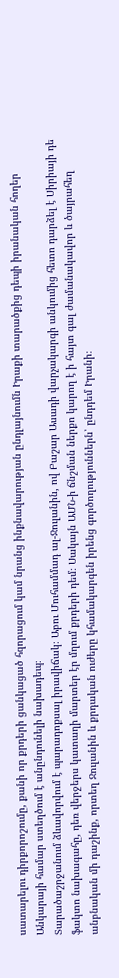սատարելու դիրքորոշումը, քանի որ քրդերի ցանկացած հզորացում կամ նրանց ինքնավարության ընդլայնումն Իրաքի տարածքից դեպի իրանական հողեր Անկարայի համար ստեղծում է անընդունելի նախադեպ։
Տարածաշրջանում ձևավորվում է պարադոքսալ իրավիճակ։ Աբու Մուհամմադ ալ-Ջուլանին, ով Բաշար Ասադի վարչակարգի անկումից հետո դարձել է Սիրիայի դե ֆակտո նախագահը, դեռ վերջերս կատաղի մարտեր էր մղում քրդերի դեմ։ Սակայն ԱՄՆ-ի ճնշման ներքո կարող է ի հայտ գալ ժամանակավոր և ծայրահեղ անբնական մի դաշինք, որտեղ Ջուլանին և քրդական ուժերը կհամակարգեն իրենց գործողություններն՝ ընդդեմ Իրանի։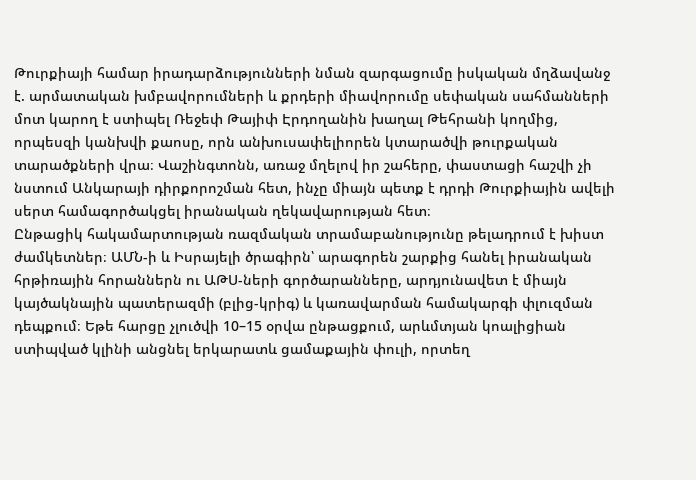Թուրքիայի համար իրադարձությունների նման զարգացումը իսկական մղձավանջ է. արմատական խմբավորումների և քրդերի միավորումը սեփական սահմանների մոտ կարող է ստիպել Ռեջեփ Թայիփ Էրդողանին խաղալ Թեհրանի կողմից, որպեսզի կանխվի քաոսը, որն անխուսափելիորեն կտարածվի թուրքական տարածքների վրա։ Վաշինգտոնն, առաջ մղելով իր շահերը, փաստացի հաշվի չի նստում Անկարայի դիրքորոշման հետ, ինչը միայն պետք է դրդի Թուրքիային ավելի սերտ համագործակցել իրանական ղեկավարության հետ։
Ընթացիկ հակամարտության ռազմական տրամաբանությունը թելադրում է խիստ ժամկետներ։ ԱՄՆ-ի և Իսրայելի ծրագիրն՝ արագորեն շարքից հանել իրանական հրթիռային հորաններն ու ԱԹՍ-ների գործարանները, արդյունավետ է միայն կայծակնային պատերազմի (բլից-կրիգ) և կառավարման համակարգի փլուզման դեպքում։ Եթե հարցը չլուծվի 10–15 օրվա ընթացքում, արևմտյան կոալիցիան ստիպված կլինի անցնել երկարատև ցամաքային փուլի, որտեղ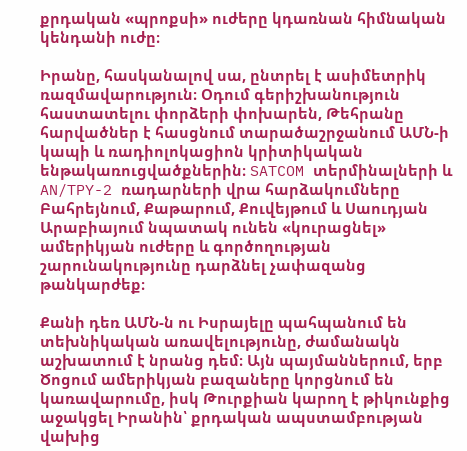քրդական «պրոքսի» ուժերը կդառնան հիմնական կենդանի ուժը։

Իրանը, հասկանալով սա, ընտրել է ասիմետրիկ ռազմավարություն։ Օդում գերիշխանություն հաստատելու փորձերի փոխարեն, Թեհրանը հարվածներ է հասցնում տարածաշրջանում ԱՄՆ-ի կապի և ռադիոլոկացիոն կրիտիկական ենթակառուցվածքներին։ SATCOM տերմինալների և AN/TPY-2 ռադարների վրա հարձակումները Բահրեյնում, Քաթարում, Քուվեյթում և Սաուդյան Արաբիայում նպատակ ունեն «կուրացնել» ամերիկյան ուժերը և գործողության շարունակությունը դարձնել չափազանց թանկարժեք։

Քանի դեռ ԱՄՆ-ն ու Իսրայելը պահպանում են տեխնիկական առավելությունը, ժամանակն աշխատում է նրանց դեմ։ Այն պայմաններում, երբ Ծոցում ամերիկյան բազաները կորցնում են կառավարումը, իսկ Թուրքիան կարող է թիկունքից աջակցել Իրանին՝ քրդական ապստամբության վախից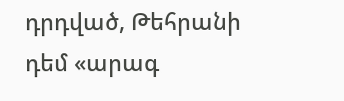դրդված, Թեհրանի դեմ «արագ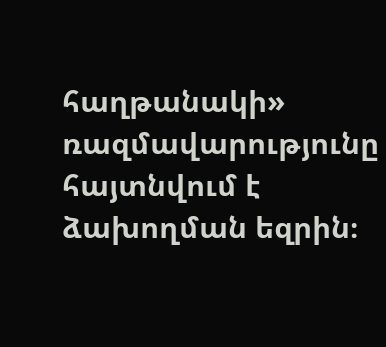հաղթանակի» ռազմավարությունը հայտնվում է ձախողման եզրին։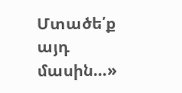Մտածե՛ք այդ մասին…»